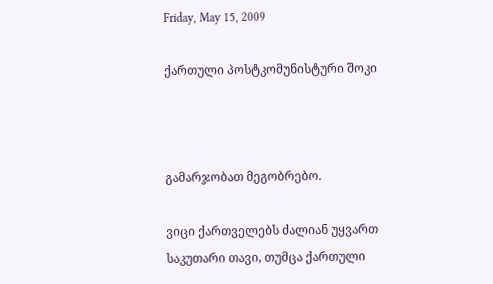Friday, May 15, 2009

ქართული პოსტკომუნისტური შოკი



გამარჯობათ მეგობრებო.

ვიცი ქართველებს ძალიან უყვართ საკუთარი თავი, თუმცა ქართული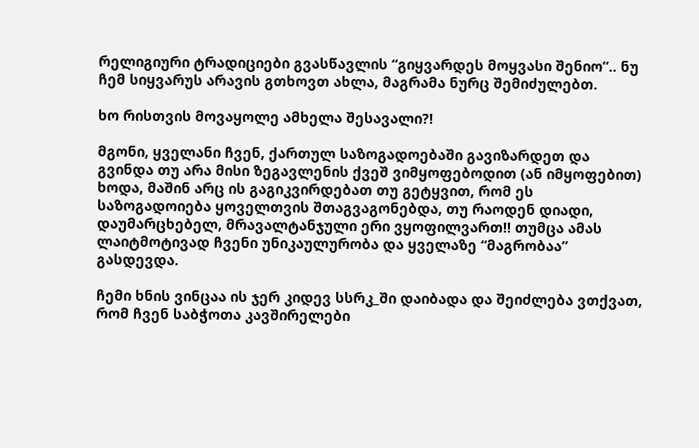რელიგიური ტრადიციები გვასწავლის “გიყვარდეს მოყვასი შენიო”.. ნუ ჩემ სიყვარუს არავის გთხოვთ ახლა, მაგრამა ნურც შემიძულებთ.

ხო რისთვის მოვაყოლე ამხელა შესავალი?!

მგონი, ყველანი ჩვენ, ქართულ საზოგადოებაში გავიზარდეთ და გვინდა თუ არა მისი ზეგავლენის ქვეშ ვიმყოფებოდით (ან იმყოფებით) ხოდა, მაშინ არც ის გაგიკვირდებათ თუ გეტყვით, რომ ეს საზოგადოიება ყოველთვის შთაგვაგონებდა, თუ რაოდენ დიადი, დაუმარცხებელ, მრავალტანჯული ერი ვყოფილვართ!! თუმცა ამას ლაიტმოტივად ჩვენი უნიკაულურობა და ყველაზე “მაგრობაა” გასდევდა.

ჩემი ხნის ვინცაა ის ჯერ კიდევ სსრკ_ში დაიბადა და შეიძლება ვთქვათ, რომ ჩვენ საბჭოთა კავშირელები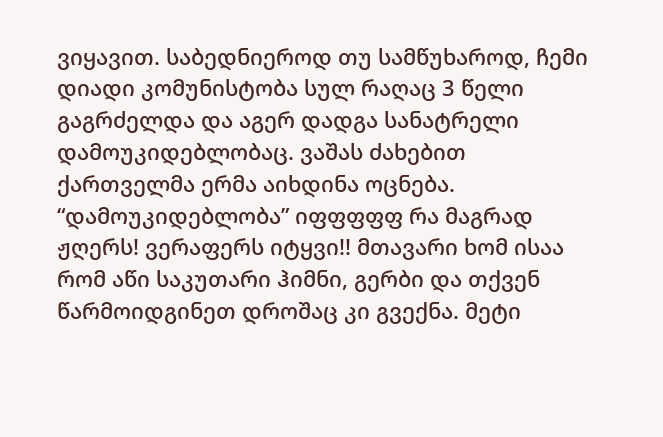ვიყავით. საბედნიეროდ თუ სამწუხაროდ, ჩემი დიადი კომუნისტობა სულ რაღაც 3 წელი გაგრძელდა და აგერ დადგა სანატრელი დამოუკიდებლობაც. ვაშას ძახებით ქართველმა ერმა აიხდინა ოცნება. “დამოუკიდებლობა” იფფფფფ რა მაგრად ჟღერს! ვერაფერს იტყვი!! მთავარი ხომ ისაა რომ აწი საკუთარი ჰიმნი, გერბი და თქვენ წარმოიდგინეთ დროშაც კი გვექნა. მეტი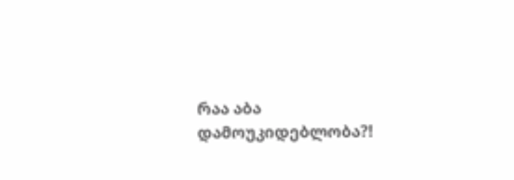რაა აბა დამოუკიდებლობა?!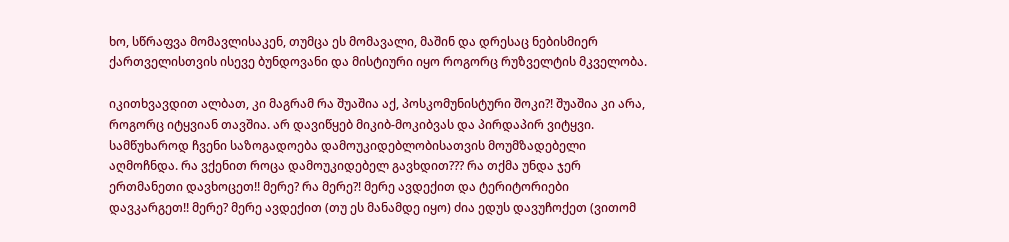ხო, სწრაფვა მომავლისაკენ, თუმცა ეს მომავალი, მაშინ და დრესაც ნებისმიერ ქართველისთვის ისევე ბუნდოვანი და მისტიური იყო როგორც რუზველტის მკველობა.

იკითხვავდით ალბათ, კი მაგრამ რა შუაშია აქ, პოსკომუნისტური შოკი?! შუაშია კი არა, როგორც იტყვიან თავშია. არ დავიწყებ მიკიბ-მოკიბვას და პირდაპირ ვიტყვი. სამწუხაროდ ჩვენი საზოგადოება დამოუკიდებლობისათვის მოუმზადებელი აღმოჩნდა. რა ვქენით როცა დამოუკიდებელ გავხდით??? რა თქმა უნდა ჯერ ერთმანეთი დავხოცეთ!! მერე? რა მერე?! მერე ავდექით და ტერიტორიები დავკარგეთ!! მერე? მერე ავდექით (თუ ეს მანამდე იყო) ძია ედუს დავუჩოქეთ (ვითომ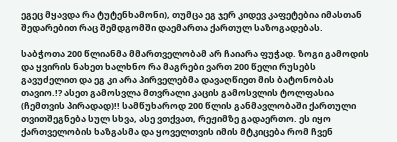ეგეც მყავდა რა ტუტენხამონი), თუმცა ეგ ჯერ კიდევ კაფეტებია იმასთან შედარებით რაც შემდგომში დაემართა ქართულ საზოგადებას.

საბჭოთა 200 წლიანმა მმართველობამ არ ჩაიარა ფუჭად. ზოგი გამოდის და ყვირის ნახეთ ხალხნო რა მაგრები ვართ 200 წელი რუსებს გავუძელით და ეგ კი არა პირველებმა დავაღწიეთ მის ბატონობას თავიო.!? ასეთ გამოსვლა მთვრალი კაცის გამოსვლის ტოლფასია (ჩემთვის პირადად)!! სამწუხაროდ 200 წლის განმავლობაში ქართული თვითშეგნება სულ სხვა, ასე ვთქვათ, რეჟიმზე გადაერთო. ეს იყო ქართველობის ხაზგასმა და ყოველთვის იმის მტკიცება რომ ჩვენ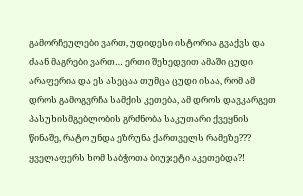გამორჩეულები ვართ, უდიდესი ისტორია გვაქვს და ძაან მაგრები ვართ… ერთი შეხედვით ამაში ცუდი არაფერია და ეს ასეცაა თუმცა ცუდი ისაა, რომ ამ დროს გამოგვრჩა სამქის კეთება, ამ დროს დავკარგეთ პასუხისმგებლობის გრძნობა საკუთარი ქვეყნის წინაშე, რატო უნდა ეზრუნა ქართველს რამეზე??? ყველაფერს ხომ საბჭოთა ბიუჯეტი აკეთებდა?!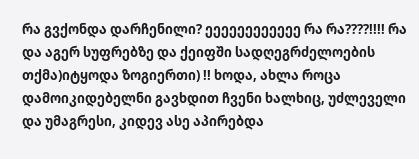რა გვქონდა დარჩენილი? ეეეეეეეეეეეე რა რა????!!!! რა და აგერ სუფრებზე და ქეიფში სადღეგრძელოების თქმა)იტყოდა ზოგიერთი) !! ხოდა, ახლა როცა დამოიკიდებელნი გავხდით ჩვენი ხალხიც, უძლეველი და უმაგრესი, კიდევ ასე აპირებდა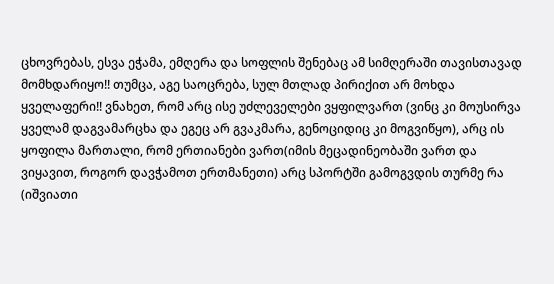ცხოვრებას, ესვა ეჭამა, ემღერა და სოფლის შენებაც ამ სიმღერაში თავისთავად მომხდარიყო!! თუმცა, აგე საოცრება, სულ მთლად პირიქით არ მოხდა ყველაფერი!! ვნახეთ, რომ არც ისე უძლეველები ვყფილვართ (ვინც კი მოუსირვა ყველამ დაგვამარცხა და ეგეც არ გვაკმარა, გენოციდიც კი მოგვიწყო), არც ის ყოფილა მართალი, რომ ერთიანები ვართ(იმის მეცადინეობაში ვართ და ვიყავით, როგორ დავჭამოთ ერთმანეთი) არც სპორტში გამოგვდის თურმე რა (იშვიათი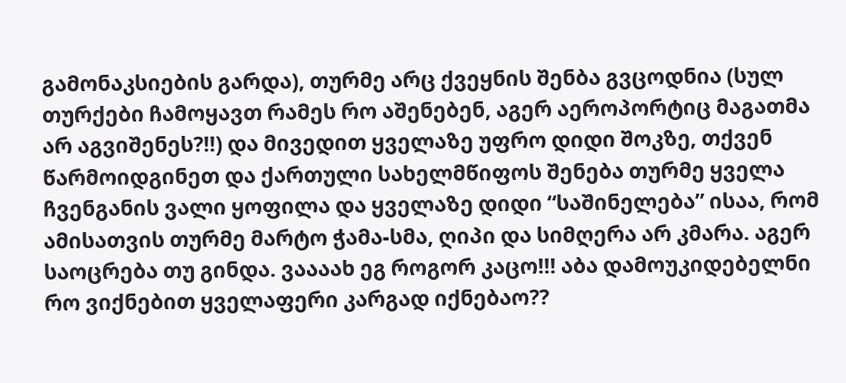გამონაკსიების გარდა), თურმე არც ქვეყნის შენბა გვცოდნია (სულ თურქები ჩამოყავთ რამეს რო აშენებენ, აგერ აეროპორტიც მაგათმა არ აგვიშენეს?!!) და მივედით ყველაზე უფრო დიდი შოკზე, თქვენ წარმოიდგინეთ და ქართული სახელმწიფოს შენება თურმე ყველა ჩვენგანის ვალი ყოფილა და ყველაზე დიდი “საშინელება” ისაა, რომ ამისათვის თურმე მარტო ჭამა-სმა, ღიპი და სიმღერა არ კმარა. აგერ საოცრება თუ გინდა. ვაააახ ეგ როგორ კაცო!!! აბა დამოუკიდებელნი რო ვიქნებით ყველაფერი კარგად იქნებაო??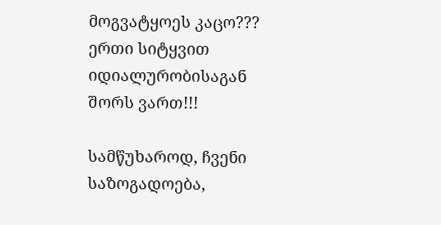მოგვატყოეს კაცო??? ერთი სიტყვით იდიალურობისაგან შორს ვართ!!!

სამწუხაროდ, ჩვენი საზოგადოება,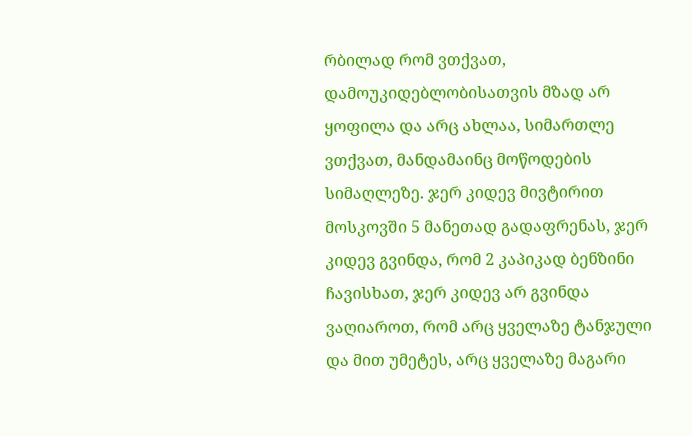რბილად რომ ვთქვათ, დამოუკიდებლობისათვის მზად არ ყოფილა და არც ახლაა, სიმართლე ვთქვათ, მანდამაინც მოწოდების სიმაღლეზე. ჯერ კიდევ მივტირით მოსკოვში 5 მანეთად გადაფრენას, ჯერ კიდევ გვინდა, რომ 2 კაპიკად ბენზინი ჩავისხათ, ჯერ კიდევ არ გვინდა ვაღიაროთ, რომ არც ყველაზე ტანჯული და მით უმეტეს, არც ყველაზე მაგარი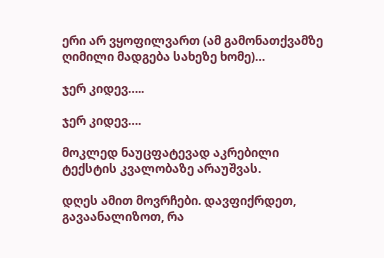ერი არ ვყოფილვართ (ამ გამონათქვამზე ღიმილი მადგება სახეზე ხომე)…

ჯერ კიდევ…..

ჯერ კიდევ….

მოკლედ ნაუცფატევად აკრებილი ტექსტის კვალობაზე არაუშვას.

დღეს ამით მოვრჩები. დავფიქრდეთ, გავაანალიზოთ, რა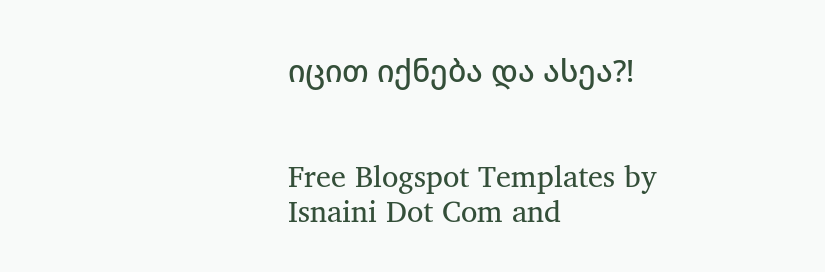იცით იქნება და ასეა?!


Free Blogspot Templates by Isnaini Dot Com and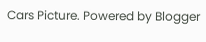Cars Picture. Powered by Blogger